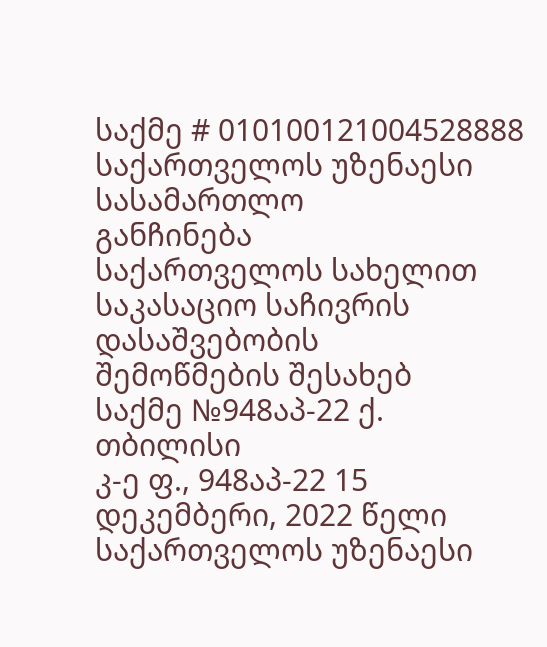საქმე # 010100121004528888
საქართველოს უზენაესი სასამართლო
განჩინება
საქართველოს სახელით
საკასაციო საჩივრის დასაშვებობის
შემოწმების შესახებ
საქმე №948აპ-22 ქ. თბილისი
კ-ე ფ., 948აპ-22 15 დეკემბერი, 2022 წელი
საქართველოს უზენაესი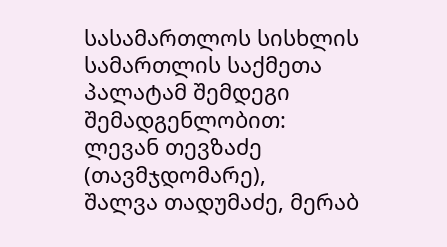სასამართლოს სისხლის სამართლის საქმეთა პალატამ შემდეგი შემადგენლობით:
ლევან თევზაძე (თავმჯდომარე),
შალვა თადუმაძე, მერაბ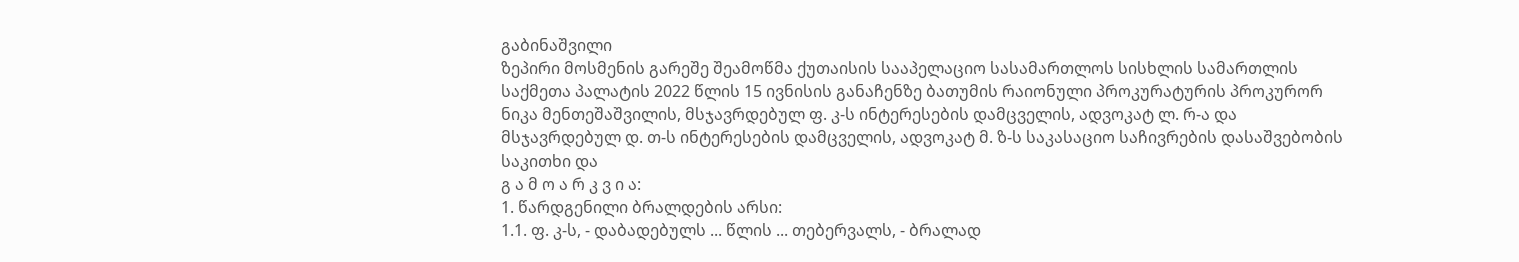გაბინაშვილი
ზეპირი მოსმენის გარეშე შეამოწმა ქუთაისის სააპელაციო სასამართლოს სისხლის სამართლის საქმეთა პალატის 2022 წლის 15 ივნისის განაჩენზე ბათუმის რაიონული პროკურატურის პროკურორ ნიკა მენთეშაშვილის, მსჯავრდებულ ფ. კ-ს ინტერესების დამცველის, ადვოკატ ლ. რ-ა და მსჯავრდებულ დ. თ-ს ინტერესების დამცველის, ადვოკატ მ. ზ-ს საკასაციო საჩივრების დასაშვებობის საკითხი და
გ ა მ ო ა რ კ ვ ი ა:
1. წარდგენილი ბრალდების არსი:
1.1. ფ. კ-ს, - დაბადებულს ... წლის ... თებერვალს, - ბრალად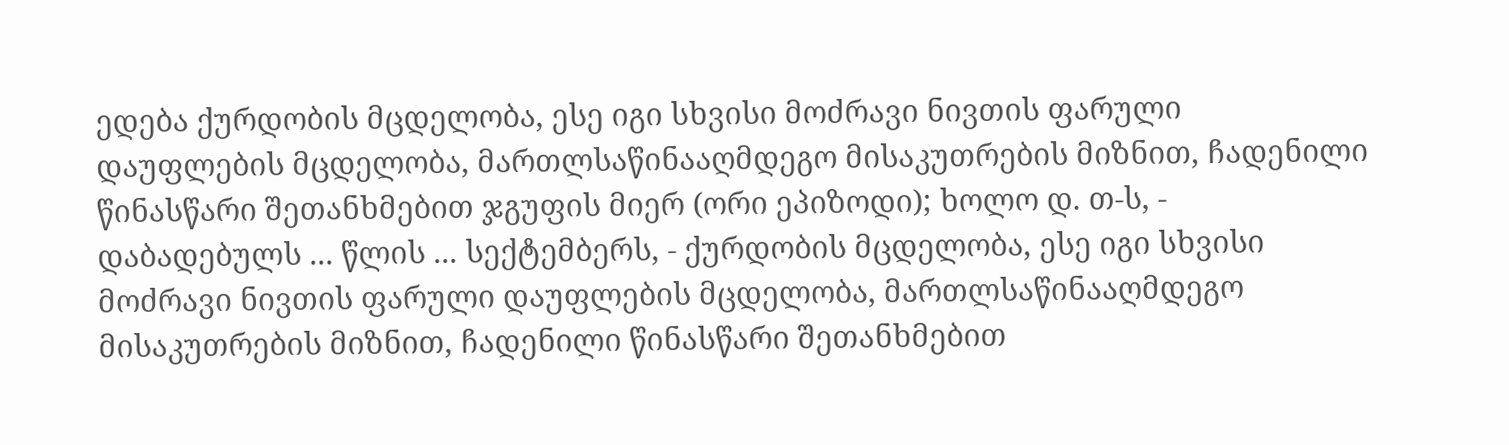ედება ქურდობის მცდელობა, ესე იგი სხვისი მოძრავი ნივთის ფარული დაუფლების მცდელობა, მართლსაწინააღმდეგო მისაკუთრების მიზნით, ჩადენილი წინასწარი შეთანხმებით ჯგუფის მიერ (ორი ეპიზოდი); ხოლო დ. თ-ს, - დაბადებულს ... წლის ... სექტემბერს, - ქურდობის მცდელობა, ესე იგი სხვისი მოძრავი ნივთის ფარული დაუფლების მცდელობა, მართლსაწინააღმდეგო მისაკუთრების მიზნით, ჩადენილი წინასწარი შეთანხმებით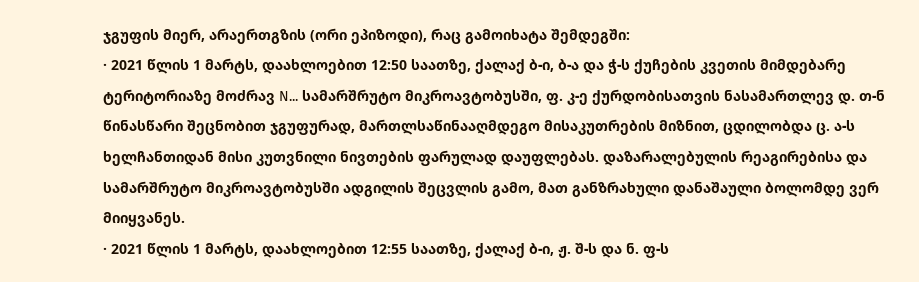ჯგუფის მიერ, არაერთგზის (ორი ეპიზოდი), რაც გამოიხატა შემდეგში:
· 2021 წლის 1 მარტს, დაახლოებით 12:50 საათზე, ქალაქ ბ-ი, ბ-ა და ჭ-ს ქუჩების კვეთის მიმდებარე ტერიტორიაზე მოძრავ N... სამარშრუტო მიკროავტობუსში, ფ. კ-ე ქურდობისათვის ნასამართლევ დ. თ-ნ წინასწარი შეცნობით ჯგუფურად, მართლსაწინააღმდეგო მისაკუთრების მიზნით, ცდილობდა ც. ა-ს ხელჩანთიდან მისი კუთვნილი ნივთების ფარულად დაუფლებას. დაზარალებულის რეაგირებისა და სამარშრუტო მიკროავტობუსში ადგილის შეცვლის გამო, მათ განზრახული დანაშაული ბოლომდე ვერ მიიყვანეს.
· 2021 წლის 1 მარტს, დაახლოებით 12:55 საათზე, ქალაქ ბ-ი, ჟ. შ-ს და ნ. ფ-ს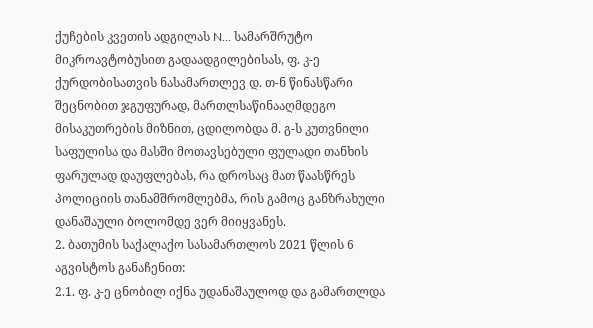ქუჩების კვეთის ადგილას N... სამარშრუტო მიკროავტობუსით გადაადგილებისას, ფ. კ-ე ქურდობისათვის ნასამართლევ დ. თ-ნ წინასწარი შეცნობით ჯგუფურად, მართლსაწინააღმდეგო მისაკუთრების მიზნით, ცდილობდა მ. გ-ს კუთვნილი საფულისა და მასში მოთავსებული ფულადი თანხის ფარულად დაუფლებას, რა დროსაც მათ წაასწრეს პოლიციის თანამშრომლებმა, რის გამოც განზრახული დანაშაული ბოლომდე ვერ მიიყვანეს.
2. ბათუმის საქალაქო სასამართლოს 2021 წლის 6 აგვისტოს განაჩენით:
2.1. ფ. კ-ე ცნობილ იქნა უდანაშაულოდ და გამართლდა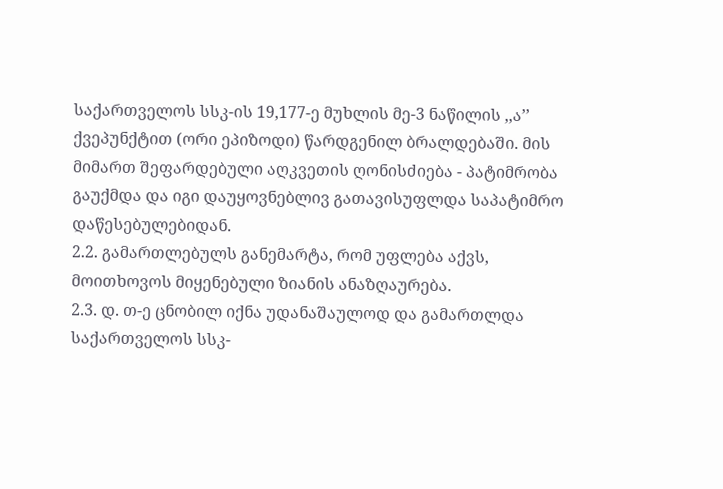საქართველოს სსკ-ის 19,177-ე მუხლის მე-3 ნაწილის ,,ა’’ ქვეპუნქტით (ორი ეპიზოდი) წარდგენილ ბრალდებაში. მის მიმართ შეფარდებული აღკვეთის ღონისძიება - პატიმრობა გაუქმდა და იგი დაუყოვნებლივ გათავისუფლდა საპატიმრო დაწესებულებიდან.
2.2. გამართლებულს განემარტა, რომ უფლება აქვს, მოითხოვოს მიყენებული ზიანის ანაზღაურება.
2.3. დ. თ-ე ცნობილ იქნა უდანაშაულოდ და გამართლდა საქართველოს სსკ-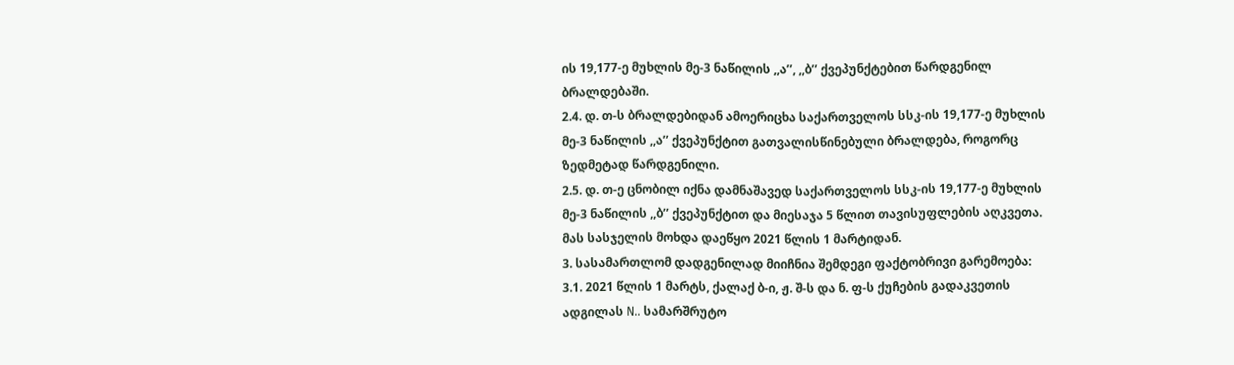ის 19,177-ე მუხლის მე-3 ნაწილის ,,ა’’, ,,ბ’’ ქვეპუნქტებით წარდგენილ ბრალდებაში.
2.4. დ. თ-ს ბრალდებიდან ამოერიცხა საქართველოს სსკ-ის 19,177-ე მუხლის მე-3 ნაწილის ,,ა’’ ქვეპუნქტით გათვალისწინებული ბრალდება, როგორც ზედმეტად წარდგენილი.
2.5. დ. თ-ე ცნობილ იქნა დამნაშავედ საქართველოს სსკ-ის 19,177-ე მუხლის მე-3 ნაწილის ,,ბ’’ ქვეპუნქტით და მიესაჯა 5 წლით თავისუფლების აღკვეთა. მას სასჯელის მოხდა დაეწყო 2021 წლის 1 მარტიდან.
3. სასამართლომ დადგენილად მიიჩნია შემდეგი ფაქტობრივი გარემოება:
3.1. 2021 წლის 1 მარტს, ქალაქ ბ-ი, ჟ. შ-ს და ნ. ფ-ს ქუჩების გადაკვეთის ადგილას N.. სამარშრუტო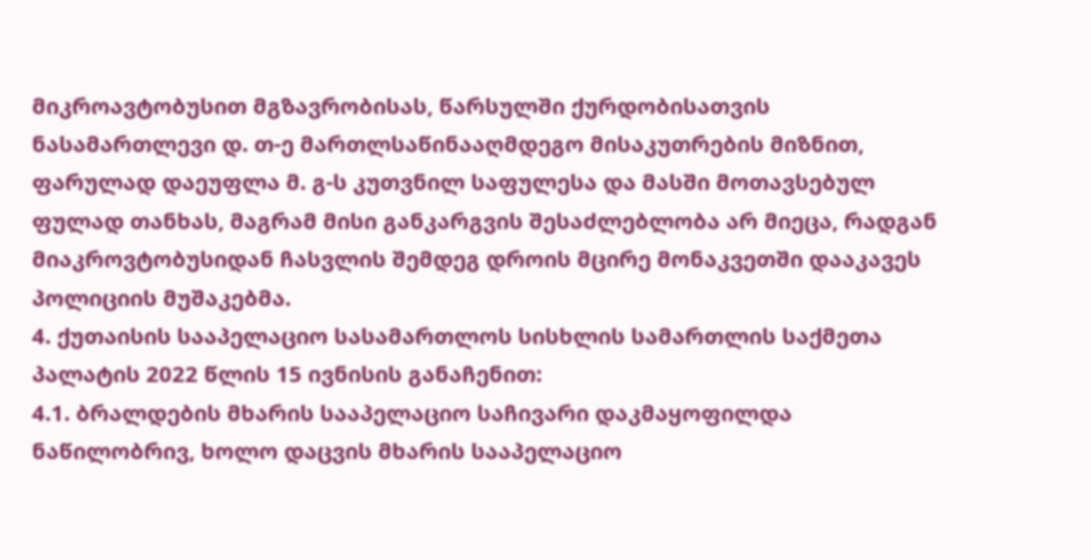მიკროავტობუსით მგზავრობისას, წარსულში ქურდობისათვის ნასამართლევი დ. თ-ე მართლსაწინააღმდეგო მისაკუთრების მიზნით, ფარულად დაეუფლა მ. გ-ს კუთვნილ საფულესა და მასში მოთავსებულ ფულად თანხას, მაგრამ მისი განკარგვის შესაძლებლობა არ მიეცა, რადგან მიაკროვტობუსიდან ჩასვლის შემდეგ დროის მცირე მონაკვეთში დააკავეს პოლიციის მუშაკებმა.
4. ქუთაისის სააპელაციო სასამართლოს სისხლის სამართლის საქმეთა პალატის 2022 წლის 15 ივნისის განაჩენით:
4.1. ბრალდების მხარის სააპელაციო საჩივარი დაკმაყოფილდა ნაწილობრივ, ხოლო დაცვის მხარის სააპელაციო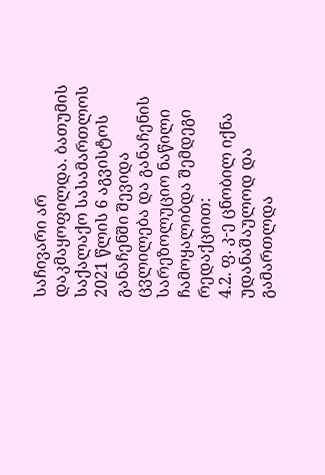საჩივარი არ დაკმაყოფილდა. ბათუმის საქალაქო სასამართლოს 2021 წლის 6 აგვისტოს განაჩენში შევიდა ცვლილება და განაჩენის სარეზოლუციო ნაწილი ჩამოყალიბდა შემდეგი რედაქციით:
4.2. ფ. კ-ე ცნობილ იქნა უდანაშაულოდ და გამართლდა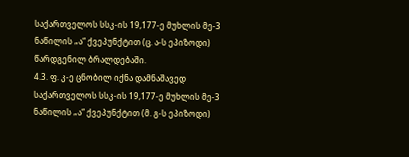საქართველოს სსკ-ის 19,177-ე მუხლის მე-3 ნაწილის „ა“ ქვეპუნქტით (ც. ა-ს ეპიზოდი) წარდგენილ ბრალდებაში.
4.3. ფ. კ-ე ცნობილ იქნა დამნაშავედ საქართველოს სსკ-ის 19,177-ე მუხლის მე-3 ნაწილის „ა“ ქვეპუნქტით (მ. გ-ს ეპიზოდი)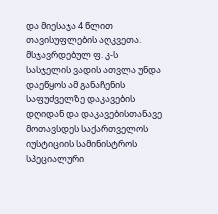და მიესაჯა 4 წლით თავისუფლების აღკვეთა. მსჯავრდებულ ფ. კ-ს სასჯელის ვადის ათვლა უნდა დაეწყოს ამ განაჩენის საფუძველზე დაკავების დღიდან და დაკავებისთანავე მოთავსდეს საქართველოს იუსტიციის სამინისტროს სპეციალური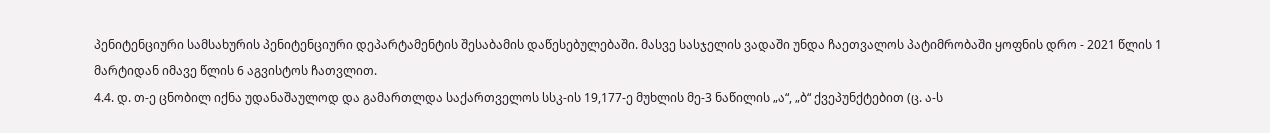პენიტენციური სამსახურის პენიტენციური დეპარტამენტის შესაბამის დაწესებულებაში. მასვე სასჯელის ვადაში უნდა ჩაეთვალოს პატიმრობაში ყოფნის დრო - 2021 წლის 1 მარტიდან იმავე წლის 6 აგვისტოს ჩათვლით.
4.4. დ. თ-ე ცნობილ იქნა უდანაშაულოდ და გამართლდა საქართველოს სსკ-ის 19,177-ე მუხლის მე-3 ნაწილის „ა“, „ბ“ ქვეპუნქტებით (ც. ა-ს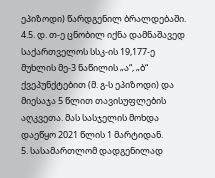ეპიზოდი) წარდგენილ ბრალდებაში.
4.5. დ. თ-ე ცნობილ იქნა დამნაშავედ საქართველოს სსკ-ის 19,177-ე მუხლის მე-3 ნაწილის „ა“, „ბ“ ქვეპუნქტებით (მ. გ-ს ეპიზოდი) და მიესაჯა 5 წლით თავისუფლების აღკვეთა. მას სასჯელის მოხდა დაეწყო 2021 წლის 1 მარტიდან.
5. სასამართლომ დადგენილად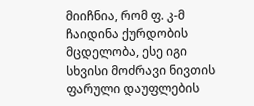მიიჩნია, რომ ფ. კ-მ ჩაიდინა ქურდობის მცდელობა, ესე იგი სხვისი მოძრავი ნივთის ფარული დაუფლების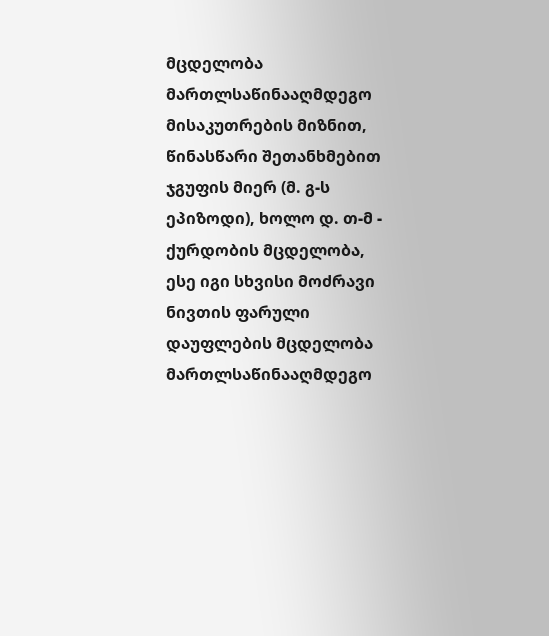მცდელობა მართლსაწინააღმდეგო მისაკუთრების მიზნით, წინასწარი შეთანხმებით ჯგუფის მიერ (მ. გ-ს ეპიზოდი), ხოლო დ. თ-მ - ქურდობის მცდელობა, ესე იგი სხვისი მოძრავი ნივთის ფარული დაუფლების მცდელობა მართლსაწინააღმდეგო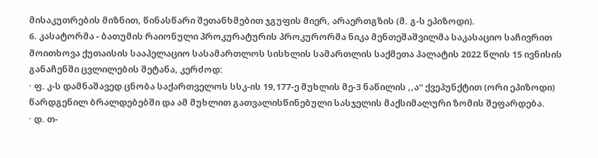მისაკუთრების მიზნით, წინასწარი შეთანხმებით ჯგუფის მიერ, არაერთგზის (მ. გ-ს ეპიზოდი).
6. კასატორმა - ბათუმის რაიონული პროკურატურის პროკურორმა ნიკა მენთეშაშვილმა საკასაციო საჩივრით მოითხოვა ქუთაისის სააპელაციო სასამართლოს სისხლის სამართლის საქმეთა პალატის 2022 წლის 15 ივნისის განაჩენში ცვლილების შეტანა, კერძოდ:
· ფ. კ-ს დამნაშავედ ცნობა საქართველოს სსკ-ის 19,177-ე მუხლის მე-3 ნაწილის ,,ა“ ქვეპუნქტით (ორი ეპიზოდი) წარდგენილ ბრალდებებში და ამ მუხლით გათვალისწინებული სასჯელის მაქსიმალური ზომის შეფარდება.
· დ. თ-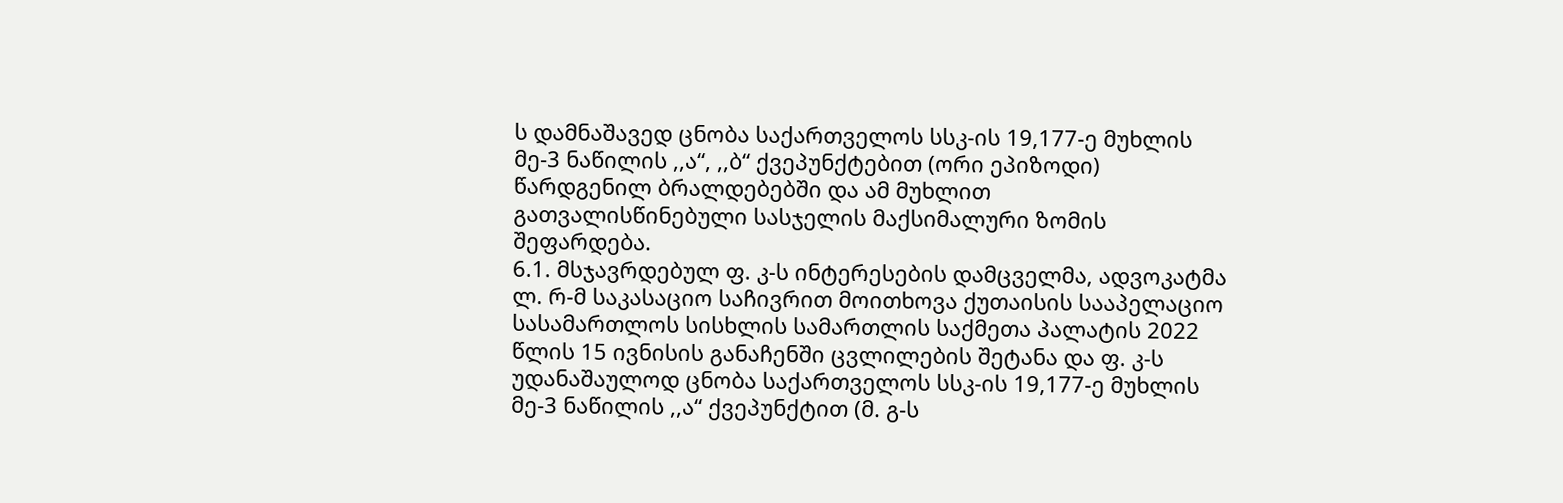ს დამნაშავედ ცნობა საქართველოს სსკ-ის 19,177-ე მუხლის მე-3 ნაწილის ,,ა“, ,,ბ“ ქვეპუნქტებით (ორი ეპიზოდი) წარდგენილ ბრალდებებში და ამ მუხლით გათვალისწინებული სასჯელის მაქსიმალური ზომის შეფარდება.
6.1. მსჯავრდებულ ფ. კ-ს ინტერესების დამცველმა, ადვოკატმა ლ. რ-მ საკასაციო საჩივრით მოითხოვა ქუთაისის სააპელაციო სასამართლოს სისხლის სამართლის საქმეთა პალატის 2022 წლის 15 ივნისის განაჩენში ცვლილების შეტანა და ფ. კ-ს უდანაშაულოდ ცნობა საქართველოს სსკ-ის 19,177-ე მუხლის მე-3 ნაწილის ,,ა“ ქვეპუნქტით (მ. გ-ს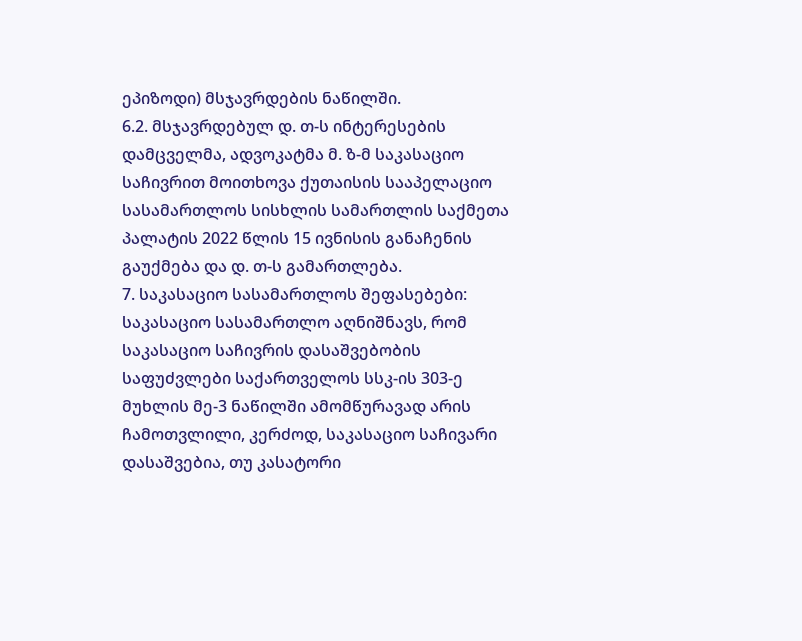ეპიზოდი) მსჯავრდების ნაწილში.
6.2. მსჯავრდებულ დ. თ-ს ინტერესების დამცველმა, ადვოკატმა მ. ზ-მ საკასაციო საჩივრით მოითხოვა ქუთაისის სააპელაციო სასამართლოს სისხლის სამართლის საქმეთა პალატის 2022 წლის 15 ივნისის განაჩენის გაუქმება და დ. თ-ს გამართლება.
7. საკასაციო სასამართლოს შეფასებები:
საკასაციო სასამართლო აღნიშნავს, რომ საკასაციო საჩივრის დასაშვებობის საფუძვლები საქართველოს სსკ-ის 303-ე მუხლის მე-3 ნაწილში ამომწურავად არის ჩამოთვლილი, კერძოდ, საკასაციო საჩივარი დასაშვებია, თუ კასატორი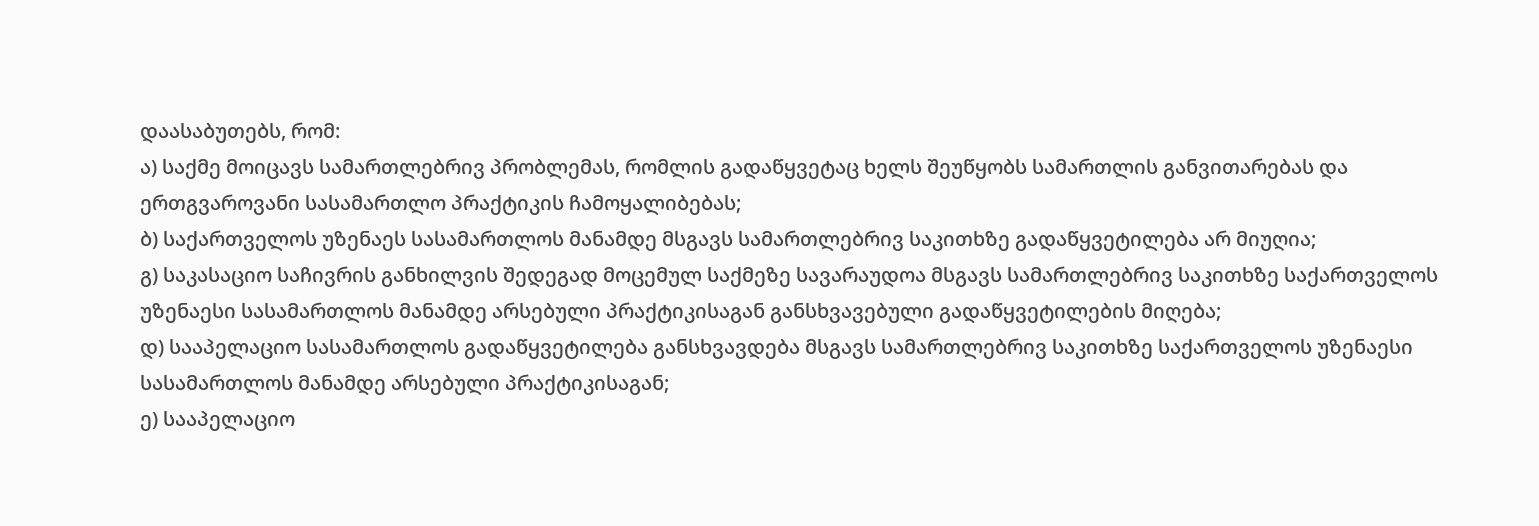დაასაბუთებს, რომ:
ა) საქმე მოიცავს სამართლებრივ პრობლემას, რომლის გადაწყვეტაც ხელს შეუწყობს სამართლის განვითარებას და ერთგვაროვანი სასამართლო პრაქტიკის ჩამოყალიბებას;
ბ) საქართველოს უზენაეს სასამართლოს მანამდე მსგავს სამართლებრივ საკითხზე გადაწყვეტილება არ მიუღია;
გ) საკასაციო საჩივრის განხილვის შედეგად მოცემულ საქმეზე სავარაუდოა მსგავს სამართლებრივ საკითხზე საქართველოს უზენაესი სასამართლოს მანამდე არსებული პრაქტიკისაგან განსხვავებული გადაწყვეტილების მიღება;
დ) სააპელაციო სასამართლოს გადაწყვეტილება განსხვავდება მსგავს სამართლებრივ საკითხზე საქართველოს უზენაესი სასამართლოს მანამდე არსებული პრაქტიკისაგან;
ე) სააპელაციო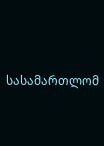სასამართლომ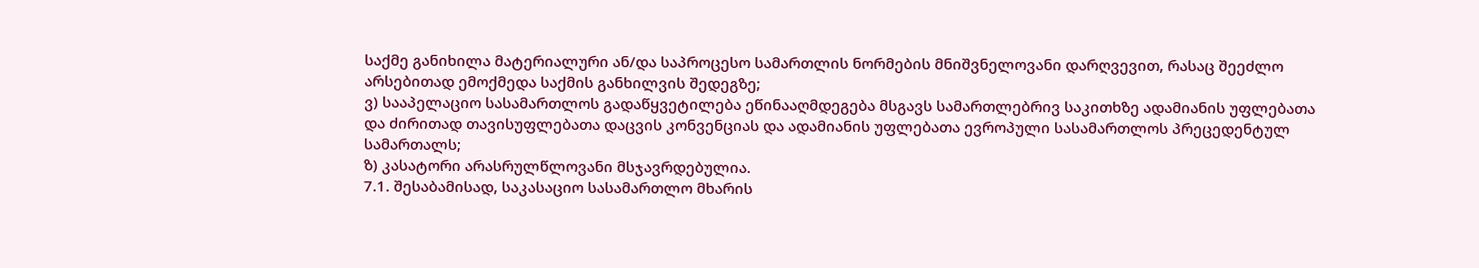საქმე განიხილა მატერიალური ან/და საპროცესო სამართლის ნორმების მნიშვნელოვანი დარღვევით, რასაც შეეძლო არსებითად ემოქმედა საქმის განხილვის შედეგზე;
ვ) სააპელაციო სასამართლოს გადაწყვეტილება ეწინააღმდეგება მსგავს სამართლებრივ საკითხზე ადამიანის უფლებათა და ძირითად თავისუფლებათა დაცვის კონვენციას და ადამიანის უფლებათა ევროპული სასამართლოს პრეცედენტულ სამართალს;
ზ) კასატორი არასრულწლოვანი მსჯავრდებულია.
7.1. შესაბამისად, საკასაციო სასამართლო მხარის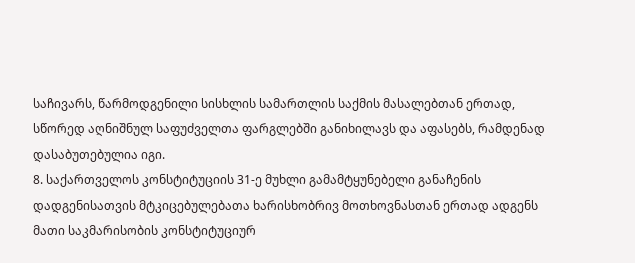საჩივარს, წარმოდგენილი სისხლის სამართლის საქმის მასალებთან ერთად, სწორედ აღნიშნულ საფუძველთა ფარგლებში განიხილავს და აფასებს, რამდენად დასაბუთებულია იგი.
8. საქართველოს კონსტიტუციის 31-ე მუხლი გამამტყუნებელი განაჩენის დადგენისათვის მტკიცებულებათა ხარისხობრივ მოთხოვნასთან ერთად ადგენს მათი საკმარისობის კონსტიტუციურ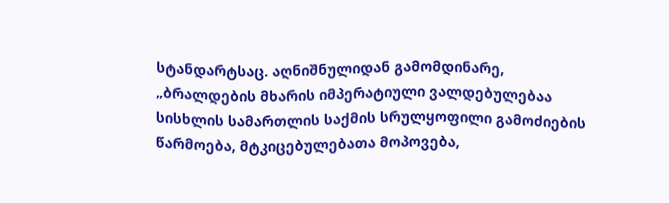სტანდარტსაც. აღნიშნულიდან გამომდინარე, „ბრალდების მხარის იმპერატიული ვალდებულებაა სისხლის სამართლის საქმის სრულყოფილი გამოძიების წარმოება, მტკიცებულებათა მოპოვება,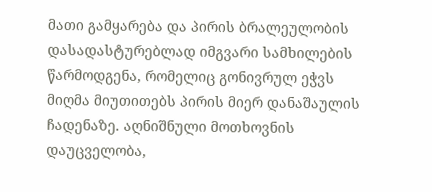მათი გამყარება და პირის ბრალეულობის დასადასტურებლად იმგვარი სამხილების წარმოდგენა, რომელიც გონივრულ ეჭვს მიღმა მიუთითებს პირის მიერ დანაშაულის ჩადენაზე. აღნიშნული მოთხოვნის დაუცველობა,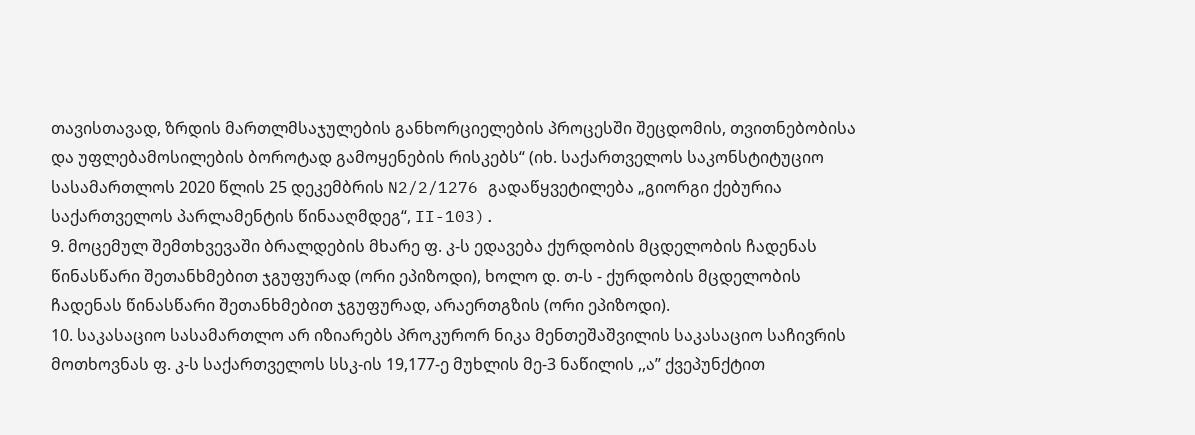თავისთავად, ზრდის მართლმსაჯულების განხორციელების პროცესში შეცდომის, თვითნებობისა და უფლებამოსილების ბოროტად გამოყენების რისკებს“ (იხ. საქართველოს საკონსტიტუციო სასამართლოს 2020 წლის 25 დეკემბრის N2/2/1276 გადაწყვეტილება „გიორგი ქებურია საქართველოს პარლამენტის წინააღმდეგ“, II-103).
9. მოცემულ შემთხვევაში ბრალდების მხარე ფ. კ-ს ედავება ქურდობის მცდელობის ჩადენას წინასწარი შეთანხმებით ჯგუფურად (ორი ეპიზოდი), ხოლო დ. თ-ს - ქურდობის მცდელობის ჩადენას წინასწარი შეთანხმებით ჯგუფურად, არაერთგზის (ორი ეპიზოდი).
10. საკასაციო სასამართლო არ იზიარებს პროკურორ ნიკა მენთეშაშვილის საკასაციო საჩივრის მოთხოვნას ფ. კ-ს საქართველოს სსკ-ის 19,177-ე მუხლის მე-3 ნაწილის ,,ა’’ ქვეპუნქტით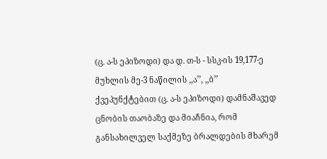(ც. ა-ს ეპიზოდი) და დ. თ-ს - სსკ-ის 19,177-ე მუხლის მე-3 ნაწილის ,,ა’’, ,,ბ’’ ქვეპუნქტებით (ც. ა-ს ეპიზოდი) დამნაშავედ ცნობის თაობაზე და მიაჩნია, რომ განსახილველ საქმეზე ბრალდების მხარემ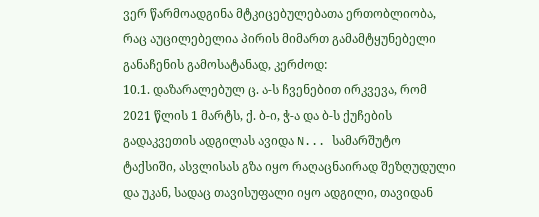ვერ წარმოადგინა მტკიცებულებათა ერთობლიობა, რაც აუცილებელია პირის მიმართ გამამტყუნებელი განაჩენის გამოსატანად, კერძოდ:
10.1. დაზარალებულ ც. ა-ს ჩვენებით ირკვევა, რომ 2021 წლის 1 მარტს, ქ. ბ-ი, ჭ-ა და ბ-ს ქუჩების გადაკვეთის ადგილას ავიდა N... სამარშუტო ტაქსიში, ასვლისას გზა იყო რაღაცნაირად შეზღუდული და უკან, სადაც თავისუფალი იყო ადგილი, თავიდან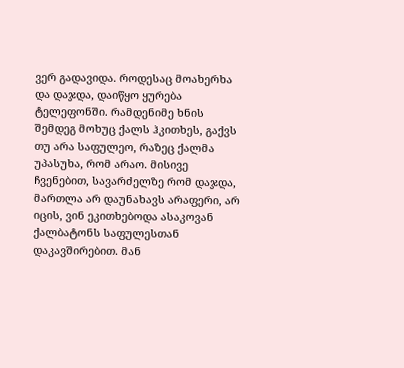ვერ გადავიდა. როდესაც მოახერხა და დაჯდა, დაიწყო ყურება ტელეფონში. რამდენიმე ხნის შემდეგ მოხუც ქალს ჰკითხეს, გაქვს თუ არა საფულეო, რაზეც ქალმა უპასუხა, რომ არაო. მისივე ჩვენებით, სავარძელზე რომ დაჯდა, მართლა არ დაუნახავს არაფერი, არ იცის, ვინ ეკითხებოდა ასაკოვან ქალბატონს საფულესთან დაკავშირებით. მან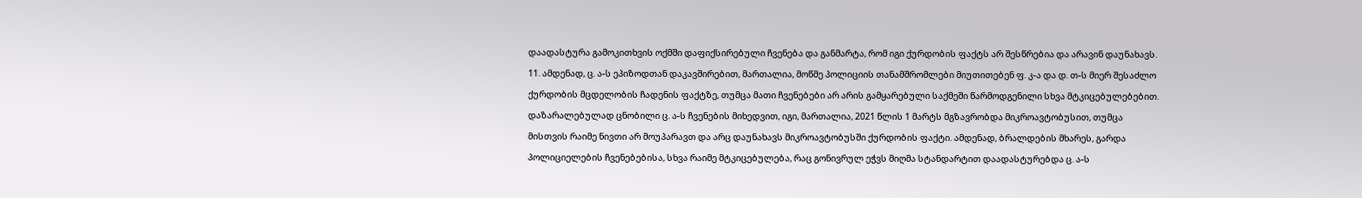დაადასტურა გამოკითხვის ოქმში დაფიქსირებული ჩვენება და განმარტა, რომ იგი ქურდობის ფაქტს არ შესწრებია და არავინ დაუნახავს.
11. ამდენად, ც. ა-ს ეპიზოდთან დაკავშირებით, მართალია, მოწმე პოლიციის თანამშრომლები მიუთითებენ ფ. კ-ა და დ. თ-ს მიერ შესაძლო ქურდობის მცდელობის ჩადენის ფაქტზე, თუმცა მათი ჩვენებები არ არის გამყარებული საქმეში წარმოდგენილი სხვა მტკიცებულებებით. დაზარალებულად ცნობილი ც. ა-ს ჩვენების მიხედვით, იგი, მართალია, 2021 წლის 1 მარტს მგზავრობდა მიკროავტობუსით, თუმცა მისთვის რაიმე ნივთი არ მოუპარავთ და არც დაუნახავს მიკროავტობუსში ქურდობის ფაქტი. ამდენად, ბრალდების მხარეს, გარდა პოლიციელების ჩვენებებისა, სხვა რაიმე მტკიცებულება, რაც გონივრულ ეჭვს მიღმა სტანდარტით დაადასტურებდა ც. ა-ს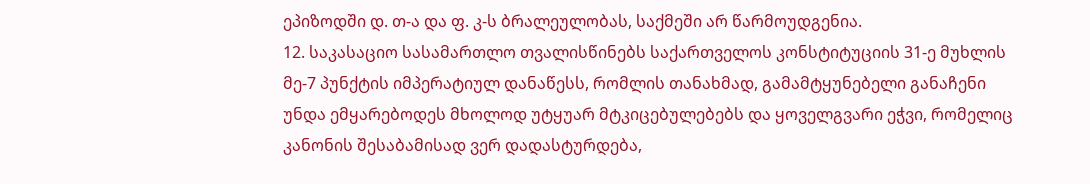ეპიზოდში დ. თ-ა და ფ. კ-ს ბრალეულობას, საქმეში არ წარმოუდგენია.
12. საკასაციო სასამართლო თვალისწინებს საქართველოს კონსტიტუციის 31-ე მუხლის მე-7 პუნქტის იმპერატიულ დანაწესს, რომლის თანახმად, გამამტყუნებელი განაჩენი უნდა ემყარებოდეს მხოლოდ უტყუარ მტკიცებულებებს და ყოველგვარი ეჭვი, რომელიც კანონის შესაბამისად ვერ დადასტურდება,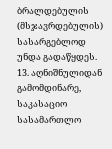ბრალდებულის (მსჯავრდებულის) სასარგებლოდ უნდა გადაწყდეს.
13. აღნიშნულიდან გამომდინარე, საკასაციო სასამართლო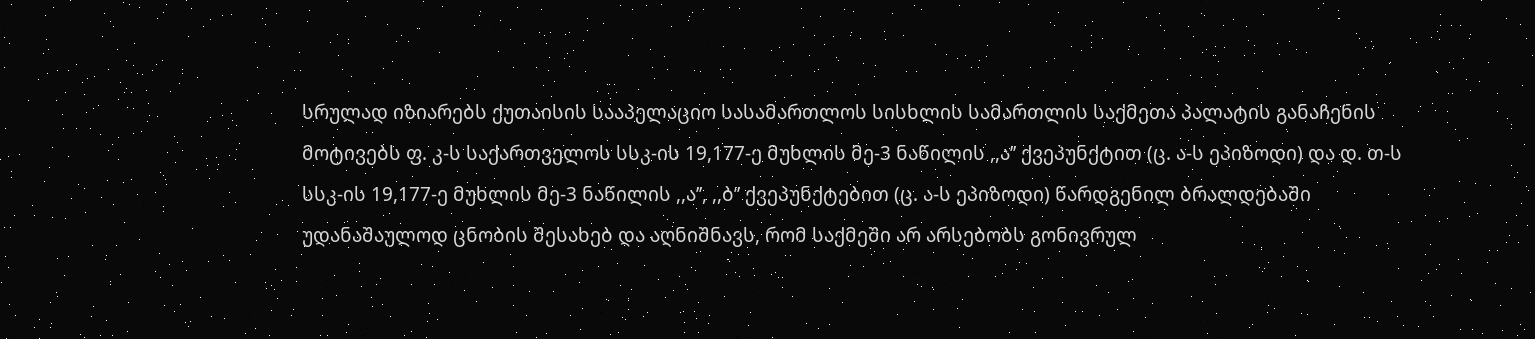სრულად იზიარებს ქუთაისის სააპელაციო სასამართლოს სისხლის სამართლის საქმეთა პალატის განაჩენის მოტივებს ფ. კ-ს საქართველოს სსკ-ის 19,177-ე მუხლის მე-3 ნაწილის ,,ა’’ ქვეპუნქტით (ც. ა-ს ეპიზოდი) და დ. თ-ს სსკ-ის 19,177-ე მუხლის მე-3 ნაწილის ,,ა’’, ,,ბ’’ ქვეპუნქტებით (ც. ა-ს ეპიზოდი) წარდგენილ ბრალდებაში უდანაშაულოდ ცნობის შესახებ და აღნიშნავს, რომ საქმეში არ არსებობს გონივრულ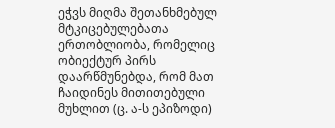ეჭვს მიღმა შეთანხმებულ მტკიცებულებათა ერთობლიობა, რომელიც ობიექტურ პირს დაარწმუნებდა, რომ მათ ჩაიდინეს მითითებული მუხლით (ც. ა-ს ეპიზოდი)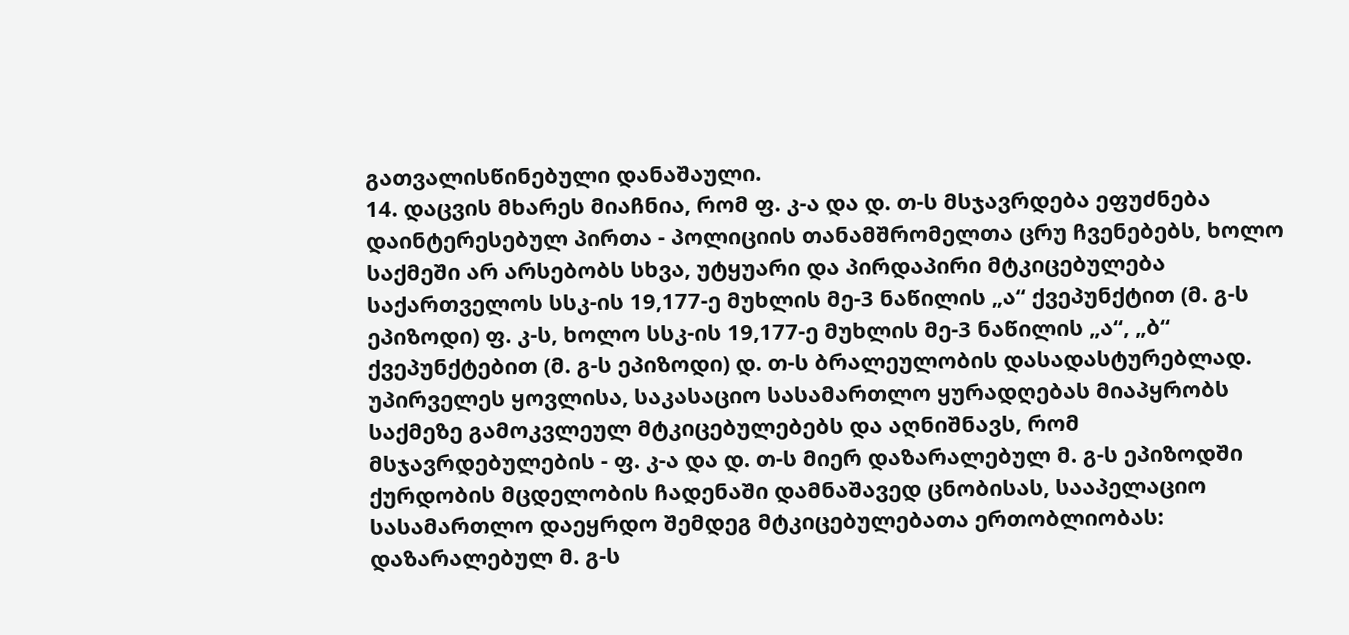გათვალისწინებული დანაშაული.
14. დაცვის მხარეს მიაჩნია, რომ ფ. კ-ა და დ. თ-ს მსჯავრდება ეფუძნება დაინტერესებულ პირთა - პოლიციის თანამშრომელთა ცრუ ჩვენებებს, ხოლო საქმეში არ არსებობს სხვა, უტყუარი და პირდაპირი მტკიცებულება საქართველოს სსკ-ის 19,177-ე მუხლის მე-3 ნაწილის „ა“ ქვეპუნქტით (მ. გ-ს ეპიზოდი) ფ. კ-ს, ხოლო სსკ-ის 19,177-ე მუხლის მე-3 ნაწილის „ა“, „ბ“ ქვეპუნქტებით (მ. გ-ს ეპიზოდი) დ. თ-ს ბრალეულობის დასადასტურებლად. უპირველეს ყოვლისა, საკასაციო სასამართლო ყურადღებას მიაპყრობს საქმეზე გამოკვლეულ მტკიცებულებებს და აღნიშნავს, რომ მსჯავრდებულების - ფ. კ-ა და დ. თ-ს მიერ დაზარალებულ მ. გ-ს ეპიზოდში ქურდობის მცდელობის ჩადენაში დამნაშავედ ცნობისას, სააპელაციო სასამართლო დაეყრდო შემდეგ მტკიცებულებათა ერთობლიობას: დაზარალებულ მ. გ-ს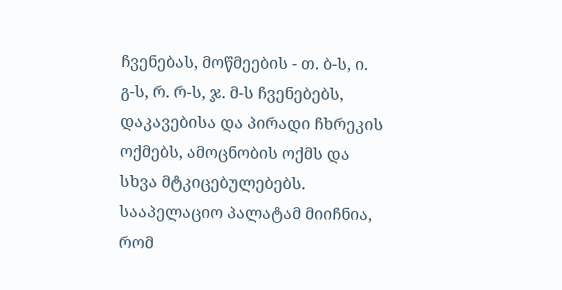ჩვენებას, მოწმეების - თ. ბ-ს, ი. გ-ს, რ. რ-ს, ჯ. მ-ს ჩვენებებს, დაკავებისა და პირადი ჩხრეკის ოქმებს, ამოცნობის ოქმს და სხვა მტკიცებულებებს. სააპელაციო პალატამ მიიჩნია, რომ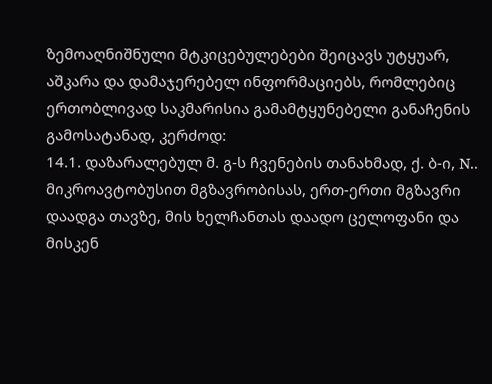ზემოაღნიშნული მტკიცებულებები შეიცავს უტყუარ, აშკარა და დამაჯერებელ ინფორმაციებს, რომლებიც ერთობლივად საკმარისია გამამტყუნებელი განაჩენის გამოსატანად, კერძოდ:
14.1. დაზარალებულ მ. გ-ს ჩვენების თანახმად, ქ. ბ-ი, N.. მიკროავტობუსით მგზავრობისას, ერთ-ერთი მგზავრი დაადგა თავზე, მის ხელჩანთას დაადო ცელოფანი და მისკენ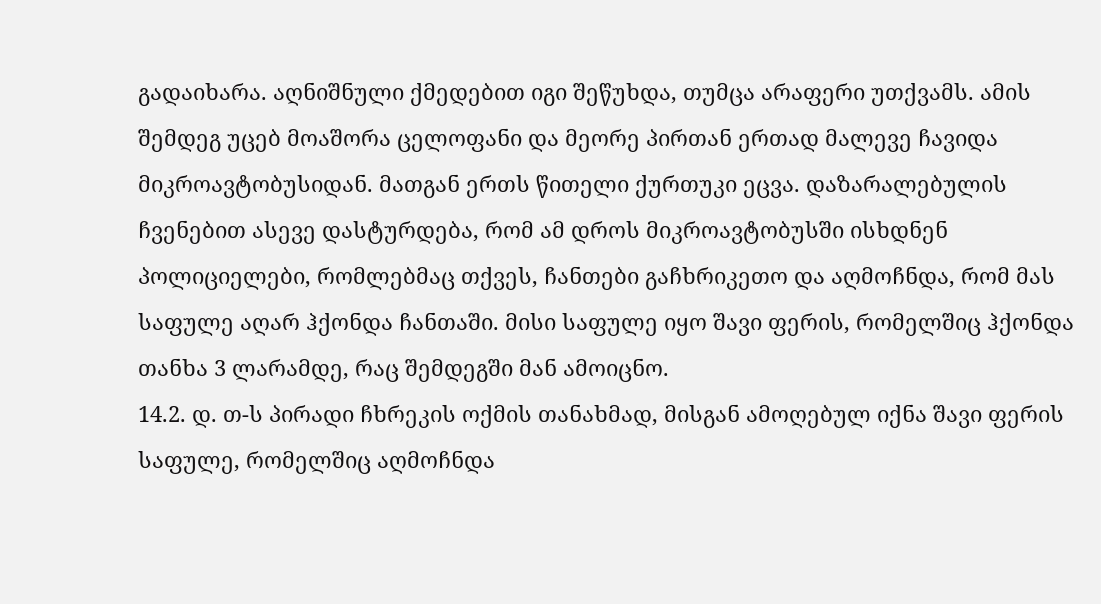გადაიხარა. აღნიშნული ქმედებით იგი შეწუხდა, თუმცა არაფერი უთქვამს. ამის შემდეგ უცებ მოაშორა ცელოფანი და მეორე პირთან ერთად მალევე ჩავიდა მიკროავტობუსიდან. მათგან ერთს წითელი ქურთუკი ეცვა. დაზარალებულის ჩვენებით ასევე დასტურდება, რომ ამ დროს მიკროავტობუსში ისხდნენ პოლიციელები, რომლებმაც თქვეს, ჩანთები გაჩხრიკეთო და აღმოჩნდა, რომ მას საფულე აღარ ჰქონდა ჩანთაში. მისი საფულე იყო შავი ფერის, რომელშიც ჰქონდა თანხა 3 ლარამდე, რაც შემდეგში მან ამოიცნო.
14.2. დ. თ-ს პირადი ჩხრეკის ოქმის თანახმად, მისგან ამოღებულ იქნა შავი ფერის საფულე, რომელშიც აღმოჩნდა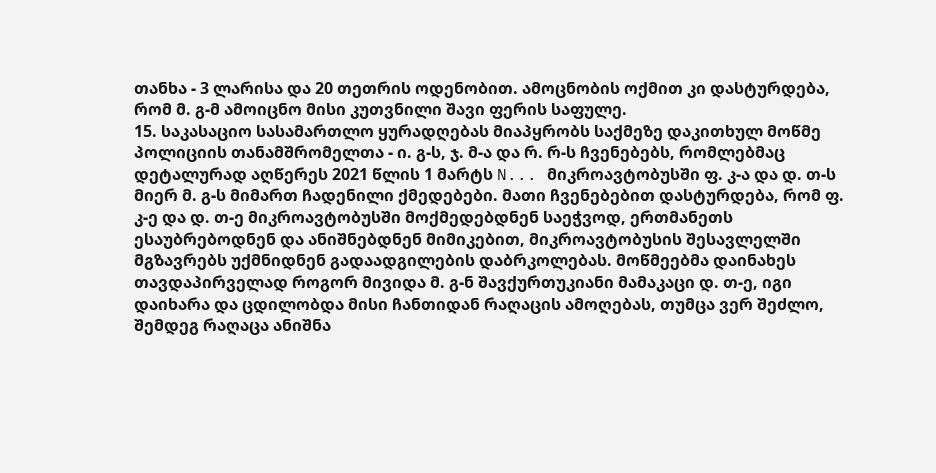თანხა - 3 ლარისა და 20 თეთრის ოდენობით. ამოცნობის ოქმით კი დასტურდება, რომ მ. გ-მ ამოიცნო მისი კუთვნილი შავი ფერის საფულე.
15. საკასაციო სასამართლო ყურადღებას მიაპყრობს საქმეზე დაკითხულ მოწმე პოლიციის თანამშრომელთა - ი. გ-ს, ჯ. მ-ა და რ. რ-ს ჩვენებებს, რომლებმაც დეტალურად აღწერეს 2021 წლის 1 მარტს N... მიკროავტობუსში ფ. კ-ა და დ. თ-ს მიერ მ. გ-ს მიმართ ჩადენილი ქმედებები. მათი ჩვენებებით დასტურდება, რომ ფ. კ-ე და დ. თ-ე მიკროავტობუსში მოქმედებდნენ საეჭვოდ, ერთმანეთს ესაუბრებოდნენ და ანიშნებდნენ მიმიკებით, მიკროავტობუსის შესავლელში მგზავრებს უქმნიდნენ გადაადგილების დაბრკოლებას. მოწმეებმა დაინახეს თავდაპირველად როგორ მივიდა მ. გ-ნ შავქურთუკიანი მამაკაცი დ. თ-ე, იგი დაიხარა და ცდილობდა მისი ჩანთიდან რაღაცის ამოღებას, თუმცა ვერ შეძლო, შემდეგ რაღაცა ანიშნა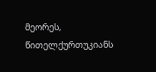მეორეს, წითელქურთუკიანს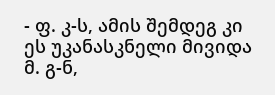- ფ. კ-ს, ამის შემდეგ კი ეს უკანასკნელი მივიდა მ. გ-ნ,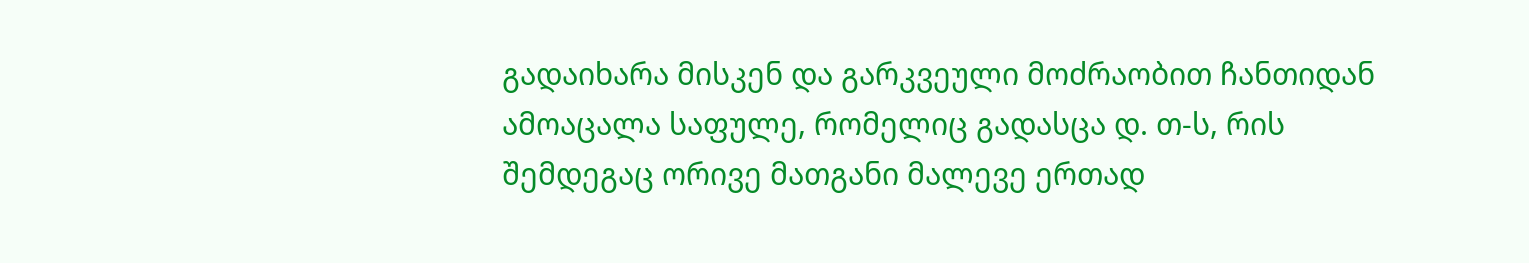გადაიხარა მისკენ და გარკვეული მოძრაობით ჩანთიდან ამოაცალა საფულე, რომელიც გადასცა დ. თ-ს, რის შემდეგაც ორივე მათგანი მალევე ერთად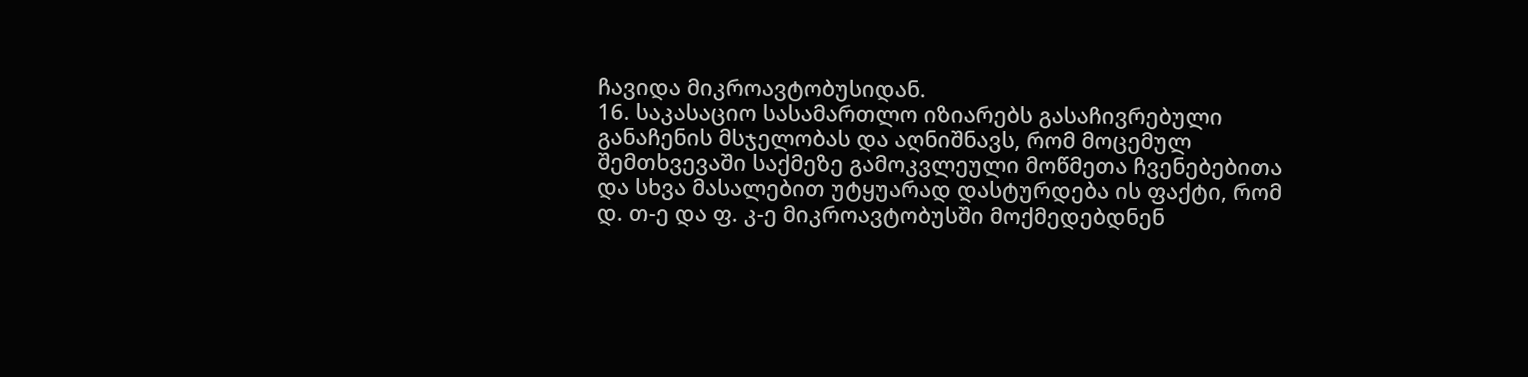ჩავიდა მიკროავტობუსიდან.
16. საკასაციო სასამართლო იზიარებს გასაჩივრებული განაჩენის მსჯელობას და აღნიშნავს, რომ მოცემულ შემთხვევაში საქმეზე გამოკვლეული მოწმეთა ჩვენებებითა და სხვა მასალებით უტყუარად დასტურდება ის ფაქტი, რომ დ. თ-ე და ფ. კ-ე მიკროავტობუსში მოქმედებდნენ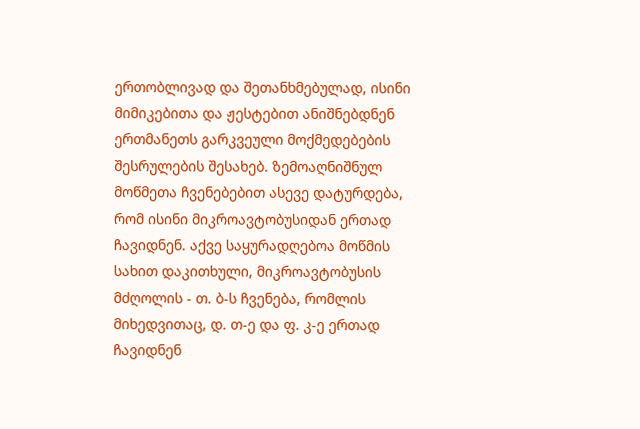ერთობლივად და შეთანხმებულად, ისინი მიმიკებითა და ჟესტებით ანიშნებდნენ ერთმანეთს გარკვეული მოქმედებების შესრულების შესახებ. ზემოაღნიშნულ მოწმეთა ჩვენებებით ასევე დატურდება, რომ ისინი მიკროავტობუსიდან ერთად ჩავიდნენ. აქვე საყურადღებოა მოწმის სახით დაკითხული, მიკროავტობუსის მძღოლის - თ. ბ-ს ჩვენება, რომლის მიხედვითაც, დ. თ-ე და ფ. კ-ე ერთად ჩავიდნენ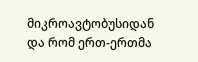მიკროავტობუსიდან და რომ ერთ-ერთმა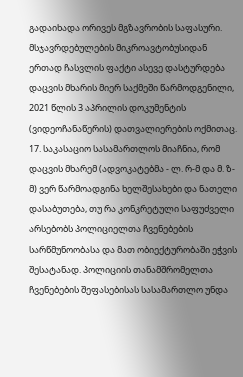გადაიხადა ორივეს მგზავრობის საფასური. მსჯავრდებულების მიკროავტობუსიდან ერთად ჩასვლის ფაქტი ასევე დასტურდება დაცვის მხარის მიერ საქმეში წარმოდგენილი, 2021 წლის 3 აპრილის დოკუმენტის (ვიდეოჩანაწერის) დათვალიერების ოქმითაც.
17. საკასაციო სასამართლოს მიაჩნია, რომ დაცვის მხარემ (ადვოკატებმა - ლ. რ-მ და მ. ზ-მ) ვერ წარმოადგინა ხელშესახები და ნათელი დასაბუთება, თუ რა კონკრეტული საფუძველი არსებობს პოლიციელთა ჩვენებების სარწმუნოობასა და მათ ობიექტურობაში ეჭვის შესატანად. პოლიციის თანამშრომელთა ჩვენებების შეფასებისას სასამართლო უნდა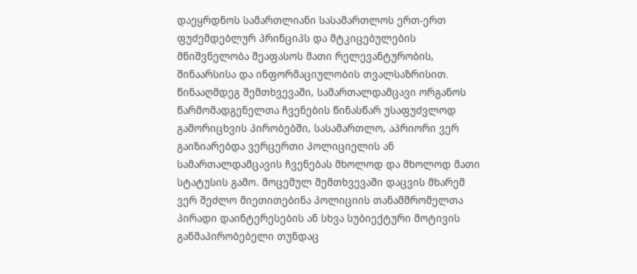დაეყრდნოს სამართლიანი სასამართლოს ერთ-ერთ ფუძემდებლურ პრინციპს და მტკიცებულების მნიშვნელობა შეაფასოს მათი რელევანტურობის, შინაარსისა და ინფორმაციულობის თვალსაზრისით. წინააღმდეგ შემთხვევაში, სამართალდამცავი ორგანოს წარმომადგენელთა ჩვენების წინასწარ უსაფუძვლოდ გამორიცხვის პირობებში, სასამართლო, აპრიორი ვერ გაიზიარებდა ვერცერთი პოლიციელის ან სამართალდამცავის ჩვენებას მხოლოდ და მხოლოდ მათი სტატუსის გამო. მოცემულ შემთხვევაში დაცვის მხარემ ვერ შეძლო მიეთითებინა პოლიციის თანამშრომელთა პირადი დაინტერესების ან სხვა სუბიექტური მოტივის განმაპირობებელი თუნდაც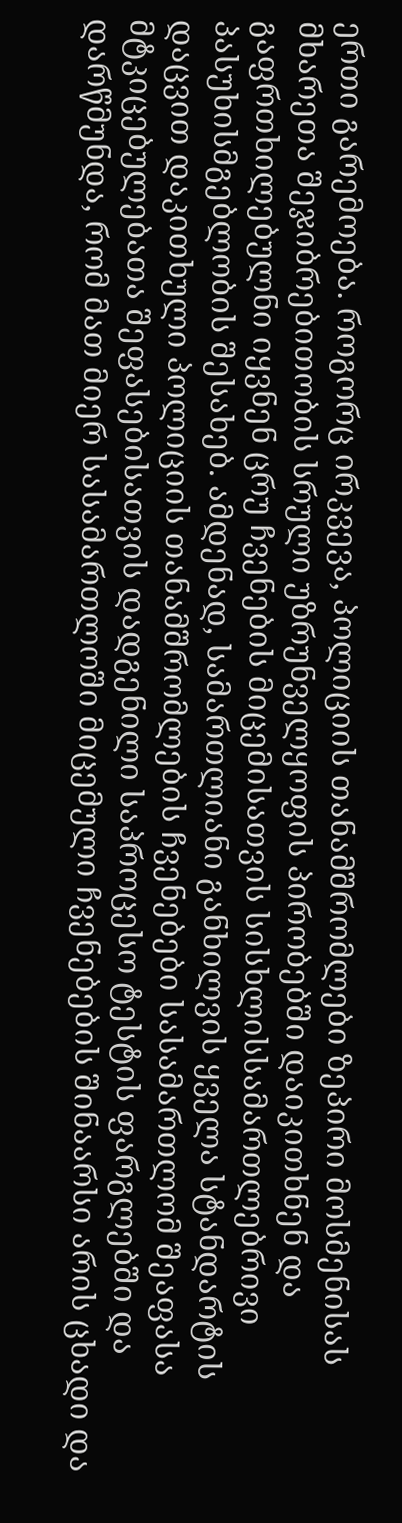ერთი გარემოება. როგორც ირკვევა, პოლიციის თანამშრომლები ზეპირი მოსმენისას მხარეთა შეჯიბრებითობის სრული უზრუნველყოფის პირობებში დაიკითხნენ და გაფრთხილებულნი იყვნენ ცრუ ჩვენების მიცემისათვის სისხლისსამართლებრივი პასუხისმგებლობის შესახებ. ამდენად, სამართლიანი განხილვის ყველა სტანდარტის დაცვით დაკითხული პოლიციის თანამშრომლების ჩვენებები სასამართლომ შეაფასა მტკიცებულებათა შეფასებისათვის დადგენილი საპროცესო ტესტის ფარგლებში და დარწმუნდა, რომ მათ მიერ სასამართლოში მიცემული ჩვენებების შინაარსი არის ცხადი და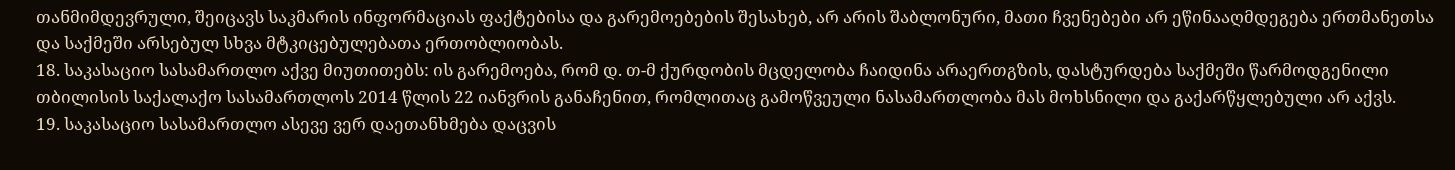თანმიმდევრული, შეიცავს საკმარის ინფორმაციას ფაქტებისა და გარემოებების შესახებ, არ არის შაბლონური, მათი ჩვენებები არ ეწინააღმდეგება ერთმანეთსა და საქმეში არსებულ სხვა მტკიცებულებათა ერთობლიობას.
18. საკასაციო სასამართლო აქვე მიუთითებს: ის გარემოება, რომ დ. თ-მ ქურდობის მცდელობა ჩაიდინა არაერთგზის, დასტურდება საქმეში წარმოდგენილი თბილისის საქალაქო სასამართლოს 2014 წლის 22 იანვრის განაჩენით, რომლითაც გამოწვეული ნასამართლობა მას მოხსნილი და გაქარწყლებული არ აქვს.
19. საკასაციო სასამართლო ასევე ვერ დაეთანხმება დაცვის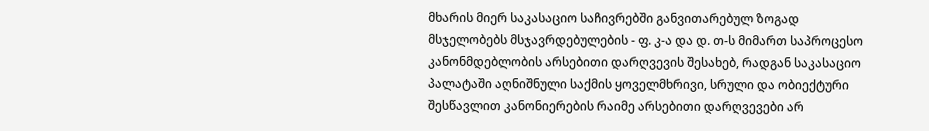მხარის მიერ საკასაციო საჩივრებში განვითარებულ ზოგად მსჯელობებს მსჯავრდებულების - ფ. კ-ა და დ. თ-ს მიმართ საპროცესო კანონმდებლობის არსებითი დარღვევის შესახებ, რადგან საკასაციო პალატაში აღნიშნული საქმის ყოველმხრივი, სრული და ობიექტური შესწავლით კანონიერების რაიმე არსებითი დარღვევები არ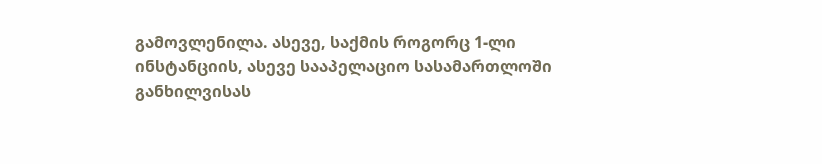გამოვლენილა. ასევე, საქმის როგორც 1-ლი ინსტანციის, ასევე სააპელაციო სასამართლოში განხილვისას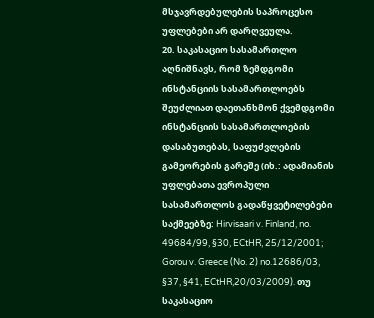მსჯავრდებულების საპროცესო უფლებები არ დარღვეულა.
20. საკასაციო სასამართლო აღნიშნავს, რომ ზემდგომი ინსტანციის სასამართლოებს შეუძლიათ დაეთანხმონ ქვემდგომი ინსტანციის სასამართლოების დასაბუთებას, საფუძვლების გამეორების გარეშე (იხ.: ადამიანის უფლებათა ევროპული სასამართლოს გადაწყვეტილებები საქმეებზე: Hirvisaari v. Finland, no. 49684/99, §30, ECtHR, 25/12/2001; Gorou v. Greece (No. 2) no.12686/03, §37, §41, ECtHR,20/03/2009). თუ საკასაციო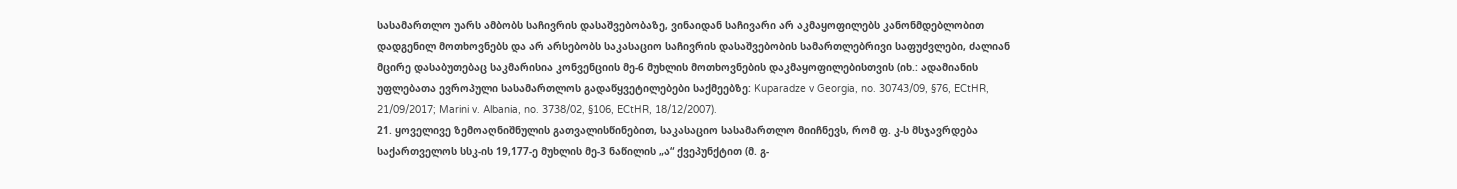სასამართლო უარს ამბობს საჩივრის დასაშვებობაზე, ვინაიდან საჩივარი არ აკმაყოფილებს კანონმდებლობით დადგენილ მოთხოვნებს და არ არსებობს საკასაციო საჩივრის დასაშვებობის სამართლებრივი საფუძვლები, ძალიან მცირე დასაბუთებაც საკმარისია კონვენციის მე-6 მუხლის მოთხოვნების დაკმაყოფილებისთვის (იხ.: ადამიანის უფლებათა ევროპული სასამართლოს გადაწყვეტილებები საქმეებზე: Kuparadze v Georgia, no. 30743/09, §76, ECtHR, 21/09/2017; Marini v. Albania, no. 3738/02, §106, ECtHR, 18/12/2007).
21. ყოველივე ზემოაღნიშნულის გათვალისწინებით, საკასაციო სასამართლო მიიჩნევს, რომ ფ. კ-ს მსჯავრდება საქართველოს სსკ-ის 19,177-ე მუხლის მე-3 ნაწილის „ა“ ქვეპუნქტით (მ. გ-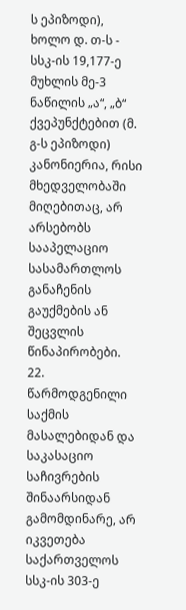ს ეპიზოდი), ხოლო დ. თ-ს - სსკ-ის 19,177-ე მუხლის მე-3 ნაწილის „ა“, „ბ“ ქვეპუნქტებით (მ. გ-ს ეპიზოდი) კანონიერია, რისი მხედველობაში მიღებითაც, არ არსებობს სააპელაციო სასამართლოს განაჩენის გაუქმების ან შეცვლის წინაპირობები.
22. წარმოდგენილი საქმის მასალებიდან და საკასაციო საჩივრების შინაარსიდან გამომდინარე, არ იკვეთება საქართველოს სსკ-ის 303-ე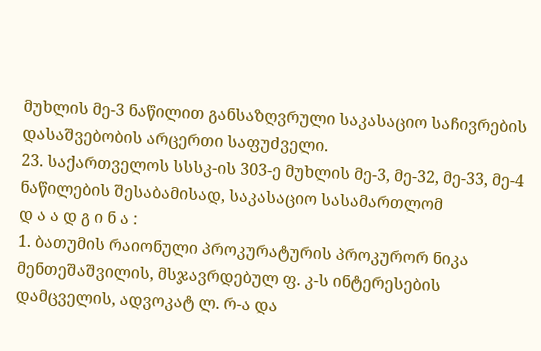მუხლის მე-3 ნაწილით განსაზღვრული საკასაციო საჩივრების დასაშვებობის არცერთი საფუძველი.
23. საქართველოს სსსკ-ის 303-ე მუხლის მე-3, მე-32, მე-33, მე-4 ნაწილების შესაბამისად, საკასაციო სასამართლომ
დ ა ა დ გ ი ნ ა :
1. ბათუმის რაიონული პროკურატურის პროკურორ ნიკა მენთეშაშვილის, მსჯავრდებულ ფ. კ-ს ინტერესების დამცველის, ადვოკატ ლ. რ-ა და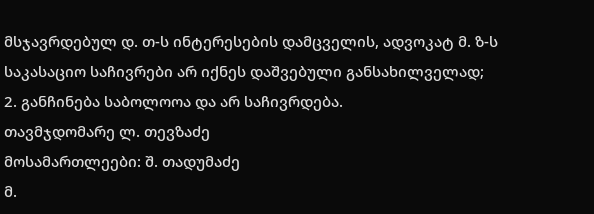მსჯავრდებულ დ. თ-ს ინტერესების დამცველის, ადვოკატ მ. ზ-ს საკასაციო საჩივრები არ იქნეს დაშვებული განსახილველად;
2. განჩინება საბოლოოა და არ საჩივრდება.
თავმჯდომარე ლ. თევზაძე
მოსამართლეები: შ. თადუმაძე
მ.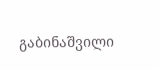გაბინაშვილი